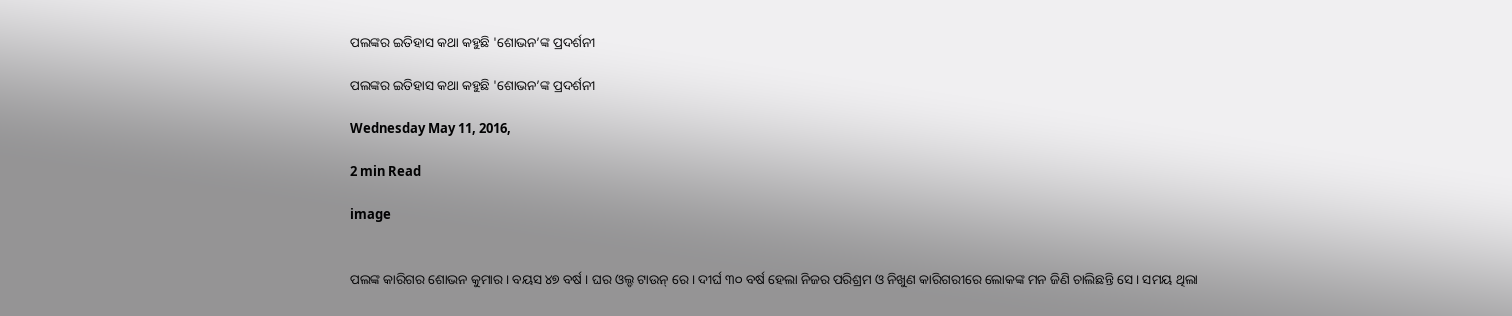ପଲଙ୍କର ଇତିହାସ କଥା କହୁଛି 'ଶୋଭନ’ଙ୍କ ପ୍ରଦର୍ଶନୀ

ପଲଙ୍କର ଇତିହାସ କଥା କହୁଛି 'ଶୋଭନ’ଙ୍କ ପ୍ରଦର୍ଶନୀ

Wednesday May 11, 2016,

2 min Read

image


ପଲଙ୍କ କାରିଗର ଶୋଭନ କୁମାର । ବୟସ ୪୭ ବର୍ଷ । ଘର ଓଲ୍ଡ ଟାଉନ୍ ରେ । ଦୀର୍ଘ ୩୦ ବର୍ଷ ହେଲା ନିଜର ପରିଶ୍ରମ ଓ ନିଖୁଣ କାରିଗରୀରେ ଲୋକଙ୍କ ମନ ଜିଣି ଚାଲିଛନ୍ତି ସେ । ସମୟ ଥିଲା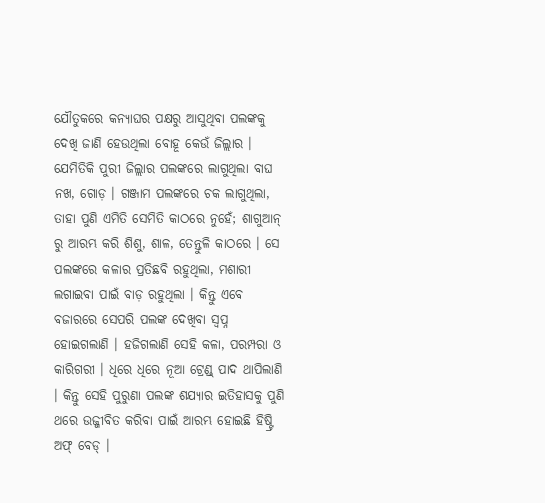ଯୌତୁକରେ କନ୍ୟାଘର ପକ୍ଷରୁ ଆସୁଥିବା ପଲଙ୍କକୁ ଦେଖି ଜାଣି ହେଉଥିଲା ବୋହୂ କେଉଁ ଜିଲ୍ଲାର । ଯେମିତିକି ପୁରୀ ଜିଲ୍ଲାର ପଲଙ୍କରେ ଲାଗୁଥିଲା ବାଘ ନଖ, ଗୋଡ଼ । ଗଞ୍ଜାମ ପଲଙ୍କରେ ଚକ ଲାଗୁଥିଲା, ତାହା ପୁଣି ଏମିତି ସେମିତି କାଠରେ ନୁହେଁ; ଶାଗୁଆନ୍ ରୁ ଆରମ୍ଭ କରି ଶିଶୁ, ଶାଳ, ତେନ୍ତୁଳି କାଠରେ । ସେ ପଲଙ୍କରେ କଳାର ପ୍ରତିଛବି ରହୁଥିଲା, ମଶାରୀ ଲଗାଇବା ପାଇଁ ବାଡ଼ ରହୁଥିଲା । କିନ୍ତୁ ଏବେ ବଜାରରେ ସେପରି ପଲଙ୍କ ଦେଖିବା ସ୍ୱପ୍ନ ହୋଇଗଲାଣି । ହଜିଗଲାଣି ସେହି କଳା, ପରମ୍ପରା ଓ କାରିଗରୀ । ଧିରେ ଧିରେ ନୂଆ ଟ୍ରେଣ୍ଡ୍ ପାଦ ଥାପିଲାଣି । କିନ୍ତୁ ସେହି ପୁରୁଣା ପଲଙ୍କ ଶଯ୍ୟାର ଇତିହାସକୁ ପୁଣି ଥରେ ଉଜ୍ଜୀବିତ କରିବା ପାଇଁ ଆରମ୍ଭ ହୋଇଛି ହିଷ୍ଟ୍ରି ଅଫ୍ ବେଡ୍ ।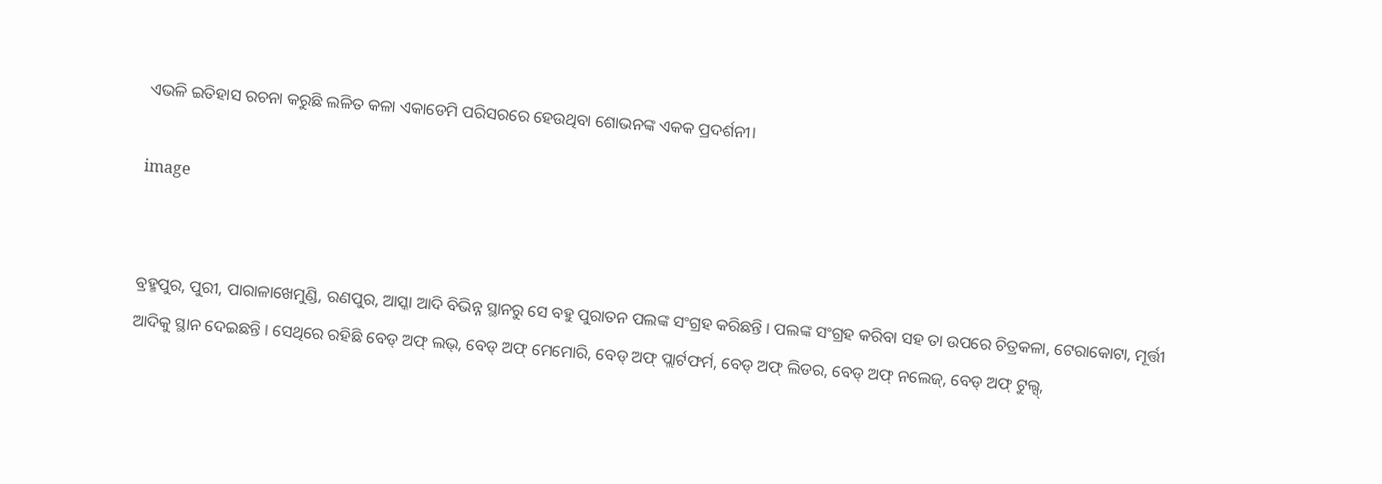ଏଭଳି ଇତିହାସ ରଚନା କରୁଛି ଲଳିତ କଳା ଏକାଡେମି ପରିସରରେ ହେଉଥିବା ଶୋଭନଙ୍କ ଏକକ ପ୍ରଦର୍ଶନୀ।

image


ବ୍ରହ୍ମପୁର, ପୁରୀ, ପାରାଳାଖେମୁଣ୍ଡି, ରଣପୁର, ଆସ୍କା ଆଦି ବିଭିନ୍ନ ସ୍ଥାନରୁ ସେ ବହୁ ପୁରାତନ ପଲଙ୍କ ସଂଗ୍ରହ କରିଛନ୍ତି । ପଲଙ୍କ ସଂଗ୍ରହ କରିବା ସହ ତା ଉପରେ ଚିତ୍ରକଳା, ଟେରାକୋଟା, ମୂର୍ତ୍ତୀ ଆଦିକୁ ସ୍ଥାନ ଦେଇଛନ୍ତି । ସେଥିରେ ରହିଛି ବେଡ୍ ଅଫ୍ ଲଭ୍, ବେଡ୍ ଅଫ୍ ମେମୋରି, ବେଡ୍ ଅଫ୍ ପ୍ଲାର୍ଟଫର୍ମ, ବେଡ୍ ଅଫ୍ ଲିଡର, ବେଡ୍ ଅଫ୍ ନଲେଜ୍, ବେଡ୍ ଅଫ୍ ଟୁଲ୍ସ୍,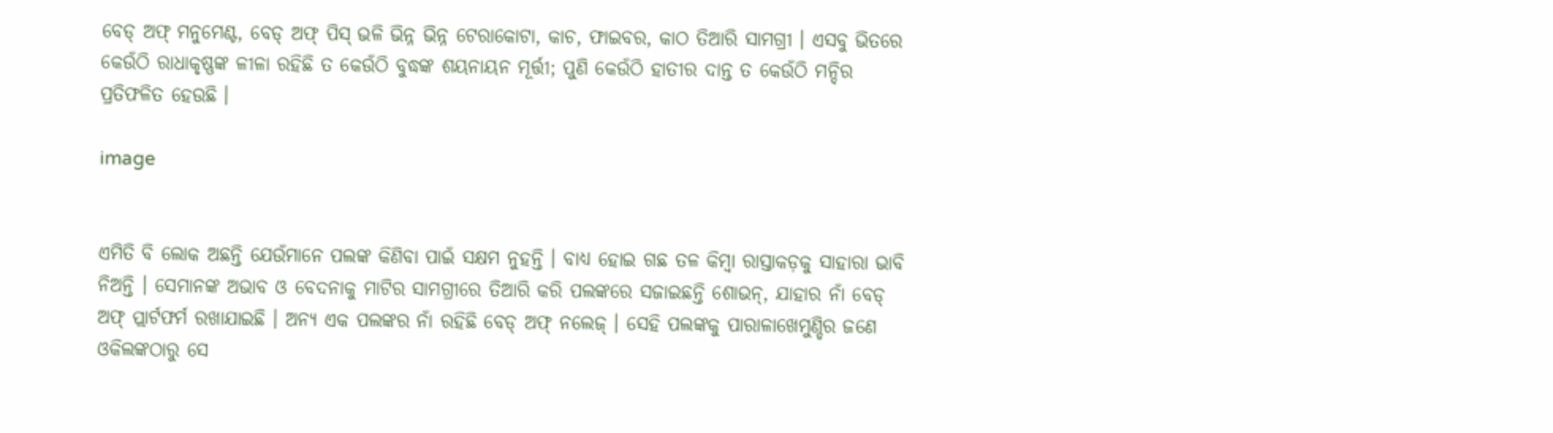ବେଡ୍ ଅଫ୍ ମନୁମେଣ୍ଟ, ବେଡ୍ ଅଫ୍ ପିସ୍ ଭଳି ଭିନ୍ନ ଭିନ୍ନ ଟେରାକୋଟା, କାଚ, ଫାଇବର, କାଠ ତିଆରି ସାମଗ୍ରୀ । ଏସବୁ ଭିତରେ କେଉଁଠି ରାଧାକୃଷ୍ଣଙ୍କ ଳୀଳା ରହିଛି ତ କେଉଁଠି ବୁଦ୍ଧଙ୍କ ଶୟନାୟନ ମୂର୍ତ୍ତୀ; ପୁଣି କେଉଁଠି ହାତୀର ଦାନ୍ତ ତ କେଉଁଠି ମନ୍ଦିର ପ୍ରତିଫଳିତ ହେଉଛି ।

image


ଏମିତି ବି ଲୋକ ଅଛନ୍ତି ଯେଉଁମାନେ ପଲଙ୍କ କିଣିବା ପାଇଁ ସକ୍ଷମ ନୁହନ୍ତି । ବାଧ୍ୟ ହୋଇ ଗଛ ତଳ କିମ୍ବା ରାସ୍ତାକଡ଼କୁ ସାହାରା ଭାବି ନିଅନ୍ତି । ସେମାନଙ୍କ ଅଭାବ ଓ ବେଦନାକୁ ମାଟିର ସାମଗ୍ରୀରେ ତିଆରି କରି ପଲଙ୍କରେ ସଜାଇଛନ୍ତି ଶୋଭନ୍, ଯାହାର ନାଁ ବେଡ୍ ଅଫ୍ ପ୍ଲାର୍ଟଫର୍ମ ରଖାଯାଇଛି । ଅନ୍ୟ ଏକ ପଲଙ୍କର ନାଁ ରହିଛି ବେଡ୍ ଅଫ୍ ନଲେଜ୍ । ସେହି ପଲଙ୍କକୁ ପାରାଳାଖେମୁଣ୍ଡିର ଜଣେ ଓକିଲଙ୍କଠାରୁ ସେ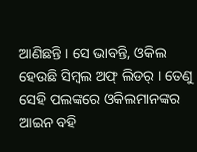ଆଣିଛନ୍ତି । ସେ ଭାବନ୍ତି, ଓକିଲ ହେଉଛି ସିମ୍ବଲ ଅଫ୍ ଲିଡର୍ । ତେଣୁ ସେହି ପଲଙ୍କରେ ଓକିଲମାନଙ୍କର ଆଇନ ବହି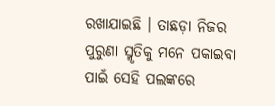ରଖାଯାଇଛି । ତାଛଡ଼ା ନିଜର ପୁରୁଣା ସ୍ମୃତିକୁ ମନେ ପକାଇବା ପାଇଁ ସେହି ପଲଙ୍କରେ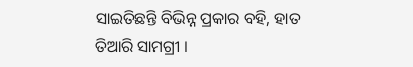ସାଇତିଛନ୍ତି ବିଭିନ୍ନ ପ୍ରକାର ବହି, ହାତ ତିଆରି ସାମଗ୍ରୀ ।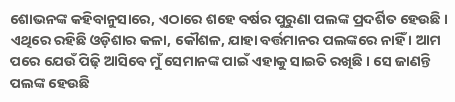ଶୋଭନଙ୍କ କହିବାନୁସାରେ, ଏଠାରେ ଶହେ ବର୍ଷର ପୁରୁଣା ପଲଙ୍କ ପ୍ରଦର୍ଶିତ ହେଉଛି । ଏଥିରେ ରହିଛି ଓଡ଼ିଶାର କଳା, କୌଶଳ, ଯାହା ବର୍ତ୍ତମାନର ପଲଙ୍କରେ ନାହିଁ । ଆମ ପରେ ଯେଉଁ ପିଢ଼ି ଆସିବେ ମୁଁ ସେମାନଙ୍କ ପାଇଁ ଏହାକୁ ସାଇତି ରଖିଛି । ସେ ଜାଣନ୍ତି ପଲଙ୍କ ହେଉଛି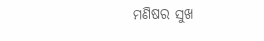ମଣିଷର ସୁଖ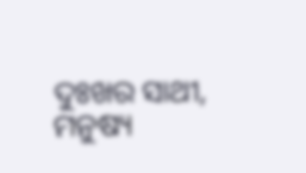ଦୁଃଖର ସାଥୀ, ମନୁଷ୍ୟ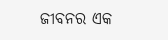ଜୀବନର ଏକ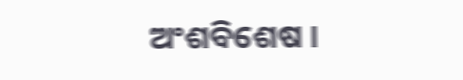ଅଂଶବିଶେଷ ।